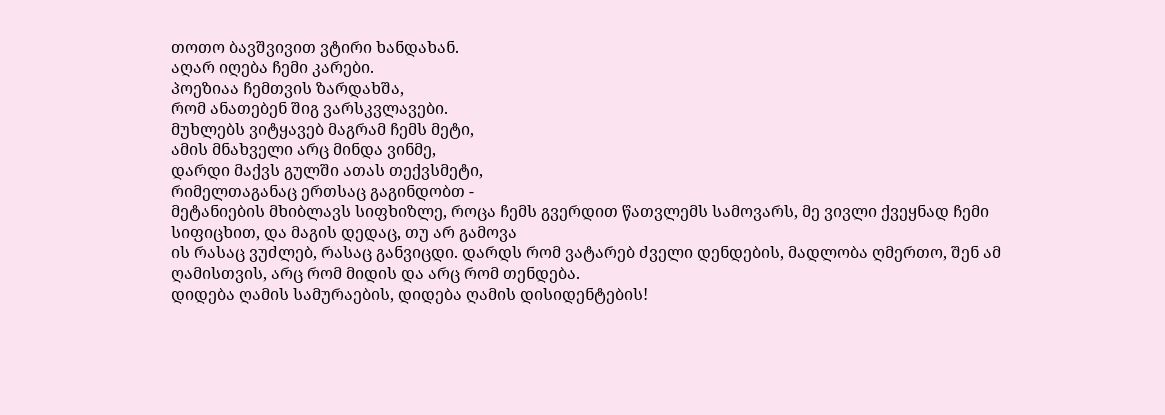თოთო ბავშვივით ვტირი ხანდახან.
აღარ იღება ჩემი კარები.
პოეზიაა ჩემთვის ზარდახშა,
რომ ანათებენ შიგ ვარსკვლავები.
მუხლებს ვიტყავებ მაგრამ ჩემს მეტი,
ამის მნახველი არც მინდა ვინმე,
დარდი მაქვს გულში ათას თექვსმეტი,
რიმელთაგანაც ერთსაც გაგინდობთ -
მეტანიების მხიბლავს სიფხიზლე, როცა ჩემს გვერდით წათვლემს სამოვარს, მე ვივლი ქვეყნად ჩემი სიფიცხით, და მაგის დედაც, თუ არ გამოვა
ის რასაც ვუძლებ, რასაც განვიცდი. დარდს რომ ვატარებ ძველი დენდების, მადლობა ღმერთო, შენ ამ ღამისთვის, არც რომ მიდის და არც რომ თენდება.
დიდება ღამის სამურაების, დიდება ღამის დისიდენტების!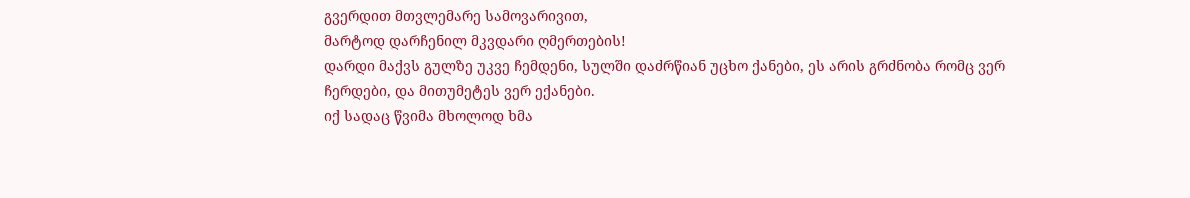გვერდით მთვლემარე სამოვარივით,
მარტოდ დარჩენილ მკვდარი ღმერთების!
დარდი მაქვს გულზე უკვე ჩემდენი, სულში დაძრწიან უცხო ქანები, ეს არის გრძნობა რომც ვერ ჩერდები, და მითუმეტეს ვერ ექანები.
იქ სადაც წვიმა მხოლოდ ხმა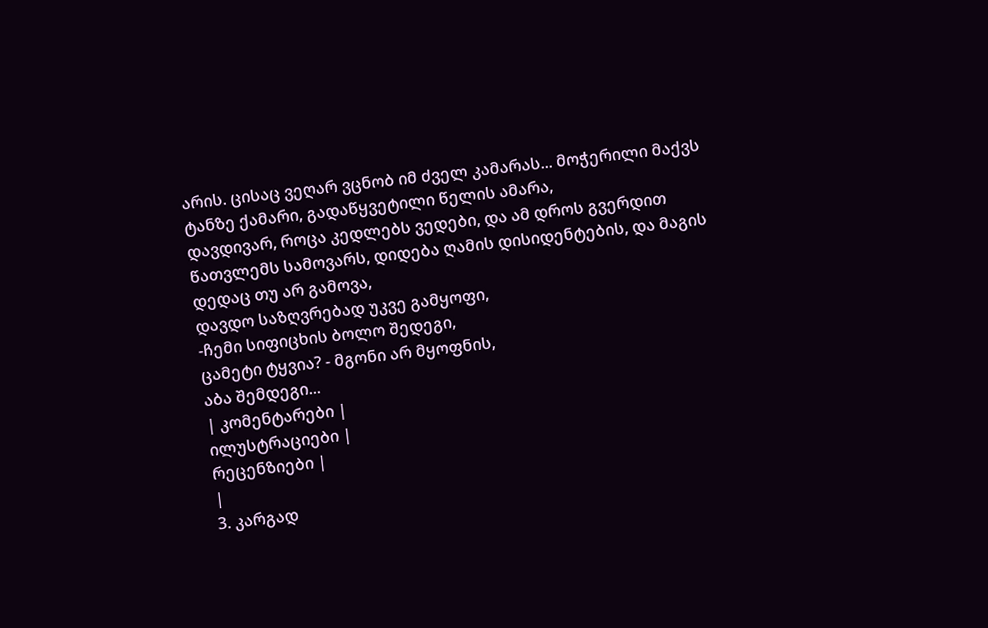არის. ცისაც ვეღარ ვცნობ იმ ძველ კამარას... მოჭერილი მაქვს ტანზე ქამარი, გადაწყვეტილი წელის ამარა,
დავდივარ, როცა კედლებს ვედები, და ამ დროს გვერდით წათვლემს სამოვარს, დიდება ღამის დისიდენტების, და მაგის დედაც თუ არ გამოვა,
დავდო საზღვრებად უკვე გამყოფი,
-ჩემი სიფიცხის ბოლო შედეგი,
ცამეტი ტყვია? - მგონი არ მყოფნის,
აბა შემდეგი...
| კომენტარები |
ილუსტრაციები |
რეცენზიები |
|
3. კარგად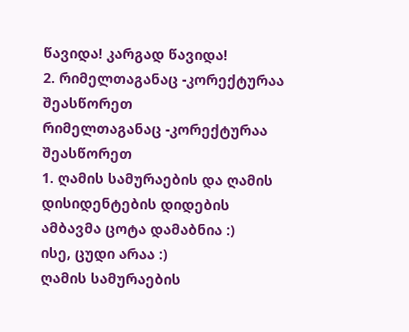წავიდა! კარგად წავიდა!
2. რიმელთაგანაც -კორექტურაა შეასწორეთ
რიმელთაგანაც -კორექტურაა შეასწორეთ
1. ღამის სამურაების და ღამის დისიდენტების დიდების ამბავმა ცოტა დამაბნია :)
ისე, ცუდი არაა :)
ღამის სამურაების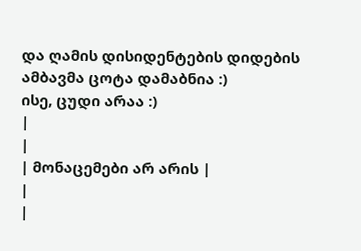და ღამის დისიდენტების დიდების ამბავმა ცოტა დამაბნია :)
ისე, ცუდი არაა :)
|
|
| მონაცემები არ არის |
|
|